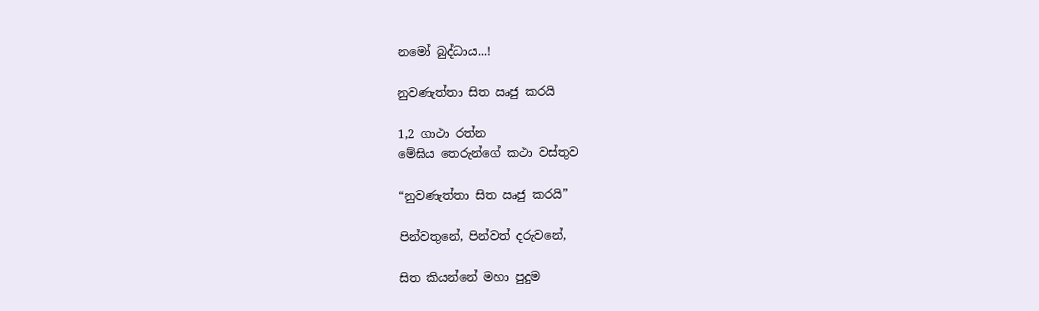නමෝ බුද්ධාය...!

නුවණැත්තා සිත ඍජු කරයි

1,2 ගාථා රත්න
මේඝිය තෙරුන්ගේ කථා වස්තුව

“නුවණැත්තා සිත ඍජු කරයි”

පින්වතුනේ, පින්වත් දරුවනේ,

සිත කියන්නේ මහා පුදුම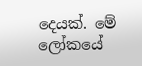දෙයක්. මේ ලෝකයේ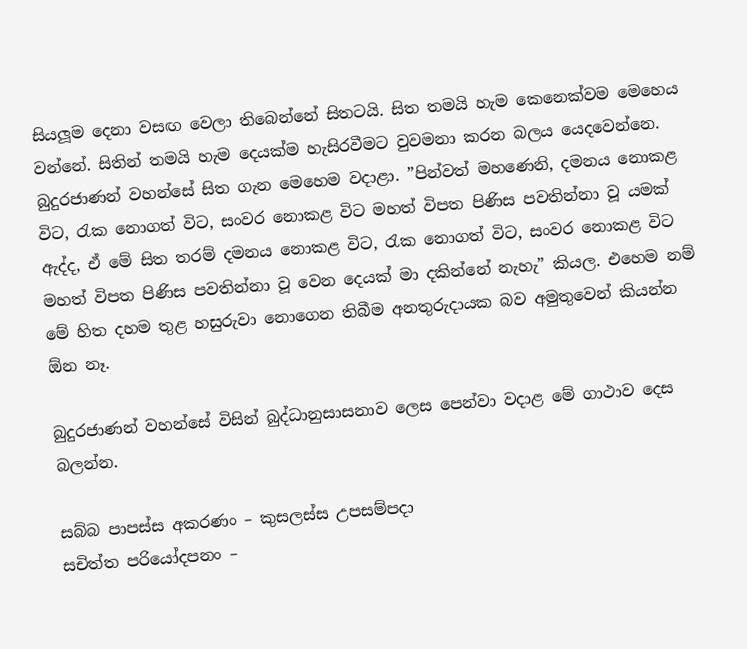සියලූම දෙනා වසඟ වෙලා තිබෙන්නේ සිතටයි. සිත තමයි හැම කෙනෙක්වම මෙහෙය වන්නේ. සිතින් තමයි හැම දෙයක්ම හැසිරවීමට වුවමනා කරන බලය යෙදවෙන්නෙ. බුදුරජාණන් වහන්සේ සිත ගැන මෙහෙම වදාළා. ”පින්වත් මහණෙනි, දමනය නොකළ විට, රැක නොගත් විට, සංවර නොකළ විට මහත් විපත පිණිස පවතින්නා වූ යමක් ඇද්ද, ඒ මේ සිත තරම් දමනය නොකළ විට, රැක නොගත් විට, සංවර නොකළ විට මහත් විපත පිණිස පවතින්නා වූ වෙන දෙයක් මා දකින්නේ නැහැ” කියල. එහෙම නම් මේ හිත දහම තුළ හසුරුවා නොගෙන තිබීම අනතුරුදායක බව අමුතුවෙන් කියන්න ඕන නෑ.

බුදුරජාණන් වහන්සේ විසින් බුද්ධානුසාසනාව ලෙස පෙන්වා වදාළ මේ ගාථාව දෙස බලන්න.

සබ්බ පාපස්ස අකරණං – කුසලස්ස උපසම්පදා
සචිත්ත පරියෝදපනං –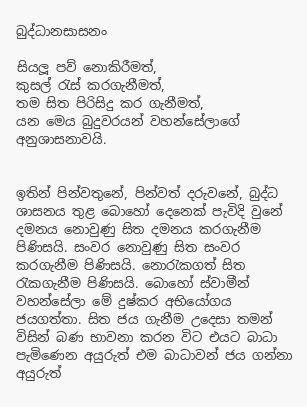බුද්ධානසාසනං

සියලූ පව් නොකිරීමත්,
කුසල් රැස් කරගැනීමත්,
තම සිත පිරිසිදු කර ගැනීමත්,
යන මෙය බුදුවරයන් වහන්සේලාගේ අනුශාසනාවයි.


ඉතින් පින්වතුනේ, පින්වත් දරුවනේ, බුද්ධ ශාසනය තුළ බොහෝ දෙනෙක් පැවිදි වුනේ දමනය නොවුණු සිත දමනය කරගැනීම පිණිසයි. සංවර නොවුණු සිත සංවර කරගැනීම පිණිසයි. නොරැකගත් සිත රැකගැනීම පිණිසයි. බොහෝ ස්වාමීන් වහන්සේලා මේ දුෂ්කර අභියෝගය ජයගත්තා. සිත ජය ගැනීම උදෙසා තමන් විසින් බණ භාවනා කරන විට එයට බාධා පැමිණෙන අයුරුත් එම බාධාවන් ජය ගන්නා අයුරුත්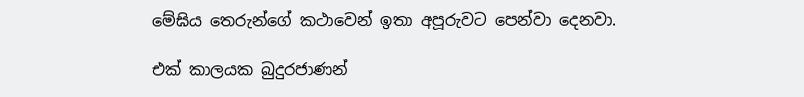මේඝිය තෙරුන්ගේ කථාවෙන් ඉතා අපූරුවට පෙන්වා දෙනවා.

එක් කාලයක බුදුරජාණන්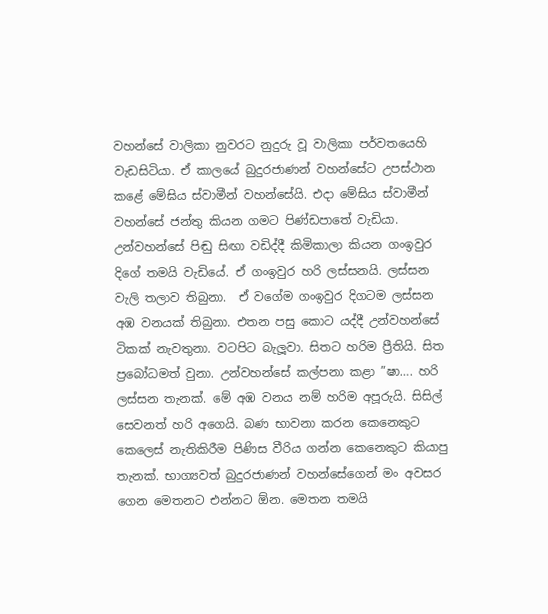වහන්සේ වාලිකා නුවරට නුදුරු වූ වාලිකා පර්වතයෙහි වැඩසිටියා. ඒ කාලයේ බුදුරජාණන් වහන්සේට උපස්ථාන කළේ මේඝිය ස්වාමීන් වහන්සේයි. එදා මේඝිය ස්වාමීන් වහන්සේ ජන්තු කියන ගමට පිණ්ඩපාතේ වැඩියා. උන්වහන්සේ පිඬු සිඟා වඩිද්දී කිමිකාලා කියන ගංඉවුර දිගේ තමයි වැඩියේ. ඒ ගංඉවුර හරි ලස්සනයි. ලස්සන වැලි තලාව තිබුනා.  ඒ වගේම ගංඉවුර දිගටම ලස්සන අඹ වනයක් තිබුනා. එතන පසු කොට යද්දී උන්වහන්සේ ටිකක් නැවතුනා. වටපිට බැලූවා. සිතට හරිම ප්‍රීතියි. සිත ප්‍රබෝධමත් වුනා. උන්වහන්සේ කල්පනා කළා ”ෂා…. හරි ලස්සන තැනක්. මේ අඹ වනය නම් හරිම අපූරුයි. සිසිල් සෙවනත් හරි අගෙයි. බණ භාවනා කරන කෙනෙකුට කෙලෙස් නැතිකිරීම පිණිස වීරිය ගන්න කෙනෙකුට කියාපු තැනක්. භාග්‍යවත් බුදුරජාණන් වහන්සේගෙන් මං අවසර ගෙන මෙතනට එන්නට ඕන. මෙතන තමයි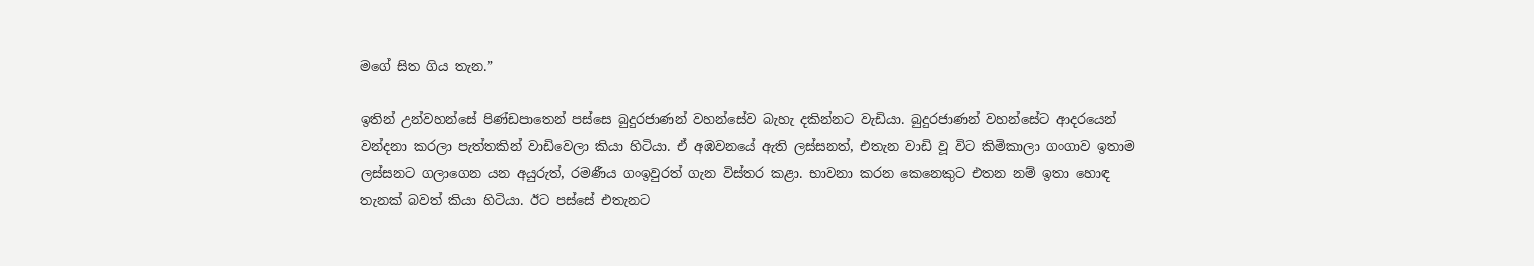මගේ සිත ගිය තැන.”

ඉතින් උන්වහන්සේ පිණ්ඩපාතෙන් පස්සෙ බුදුරජාණන් වහන්සේව බැහැ දකින්නට වැඩියා. බුදුරජාණන් වහන්සේට ආදරයෙන් වන්දනා කරලා පැත්තකින් වාඩිවෙලා කියා හිටියා. ඒ අඹවනයේ ඇති ලස්සනත්, එතැන වාඩි වූ විට කිමිකාලා ගංගාව ඉතාම ලස්සනට ගලාගෙන යන අයුරුත්, රමණීය ගංඉවුරත් ගැන විස්තර කළා. භාවනා කරන කෙනෙකුට එතන නම් ඉතා හොඳ තැනක් බවත් කියා හිටියා. ඊට පස්සේ එතැනට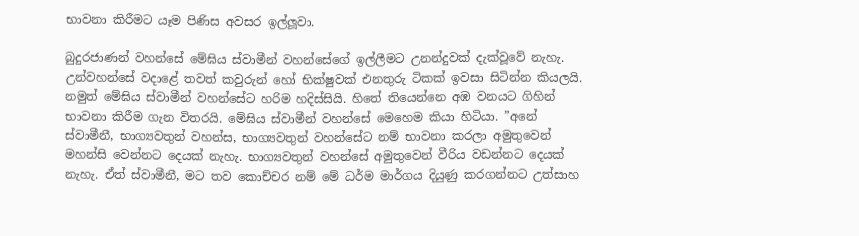භාවනා කිරීමට යෑම පිණිස අවසර ඉල්ලූවා.

බුදුරජාණන් වහන්සේ මේඝිය ස්වාමීන් වහන්සේගේ ඉල්ලීමට උනන්දුවක් දැක්වූවේ නැහැ. උන්වහන්සේ වදාළේ තවත් කවුරුන් හෝ භික්ෂුවක් එනතුරු ටිකක් ඉවසා සිටින්න කියලයි. නමුත් මේඝිය ස්වාමීන් වහන්සේට හරිම හදිස්සියි. හිතේ තියෙන්නෙ අඹ වනයට ගිහින් භාවනා කිරීම ගැන විතරයි. මේඝිය ස්වාමීන් වහන්සේ මෙහෙම කියා හිටියා. ”අනේ ස්වාමීනී, භාග්‍යවතුන් වහන්ස, භාග්‍යවතුන් වහන්සේට නම් භාවනා කරලා අමුතුවෙන් මහන්සි වෙන්නට දෙයක් නැහැ. භාග්‍යවතුන් වහන්සේ අමුතුවෙන් වීරිය වඩන්නට දෙයක් නැහැ. ඒත් ස්වාමීනී, මට තව කොච්චර නම් මේ ධර්ම මාර්ගය දියුණු කරගන්නට උත්සාහ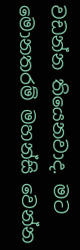වඩන්න තියෙනවාද. මට මොනතරම් මහන්සි වෙන්න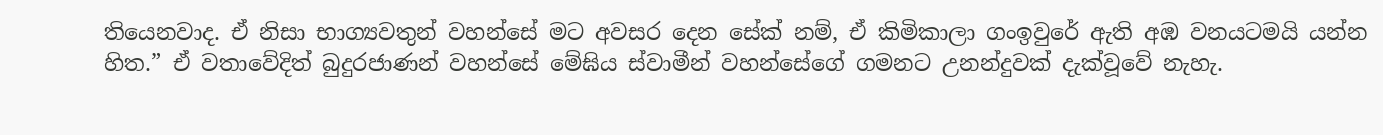තියෙනවාද. ඒ නිසා භාග්‍යවතුන් වහන්සේ මට අවසර දෙන සේක් නම්, ඒ කිමිකාලා ගංඉවුරේ ඇති අඹ වනයටමයි යන්න හිත.” ඒ වතාවේදිත් බුදුරජාණන් වහන්සේ මේඝිය ස්වාමීන් වහන්සේගේ ගමනට උනන්දුවක් දැක්වූවේ නැහැ.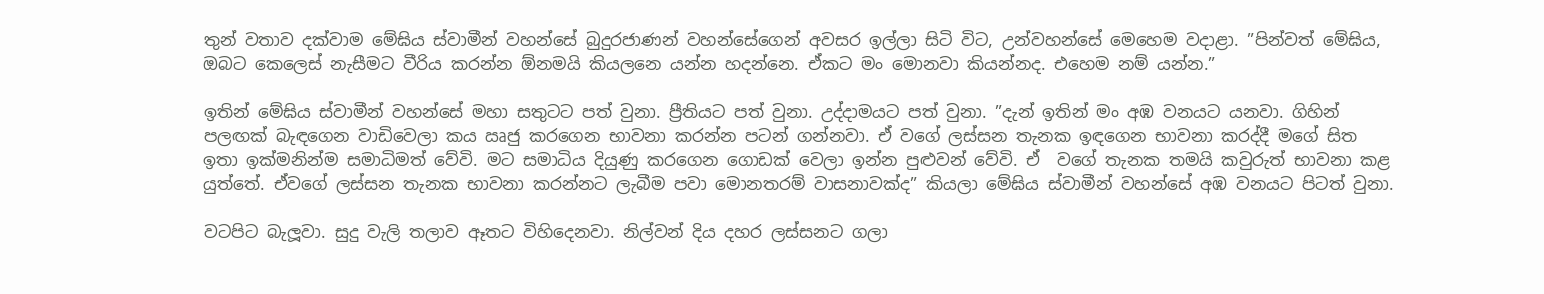තුන් වතාව දක්වාම මේඝිය ස්වාමීන් වහන්සේ බුදුරජාණන් වහන්සේගෙන් අවසර ඉල්ලා සිටි විට, උන්වහන්සේ මෙහෙම වදාළා. ”පින්වත් මේඝිය, ඔබට කෙලෙස් නැසීමට වීරිය කරන්න ඕනමයි කියලනෙ යන්න හදන්නෙ. ඒකට මං මොනවා කියන්නද. එහෙම නම් යන්න.”

ඉතින් මේඝිය ස්වාමීන් වහන්සේ මහා සතුටට පත් වුනා. ප්‍රීතියට පත් වුනා. උද්දාමයට පත් වුනා. ”දැන් ඉතින් මං අඹ වනයට යනවා. ගිහින් පලඟක් බැඳගෙන වාඩිවෙලා කය ඍජු කරගෙන භාවනා කරන්න පටන් ගන්නවා. ඒ වගේ ලස්සන තැනක ඉඳගෙන භාවනා කරද්දී මගේ සිත ඉතා ඉක්මනින්ම සමාධිමත් වේවි. මට සමාධිය දියුණු කරගෙන ගොඩක් වෙලා ඉන්න පුළුවන් වේවි. ඒ  වගේ තැනක තමයි කවුරුත් භාවනා කළ යුත්තේ. ඒවගේ ලස්සන තැනක භාවනා කරන්නට ලැබීම පවා මොනතරම් වාසනාවක්ද” කියලා මේඝිය ස්වාමීන් වහන්සේ අඹ වනයට පිටත් වුනා.

වටපිට බැලූවා. සුදු වැලි තලාව ඈතට විහිදෙනවා. නිල්වන් දිය දහර ලස්සනට ගලා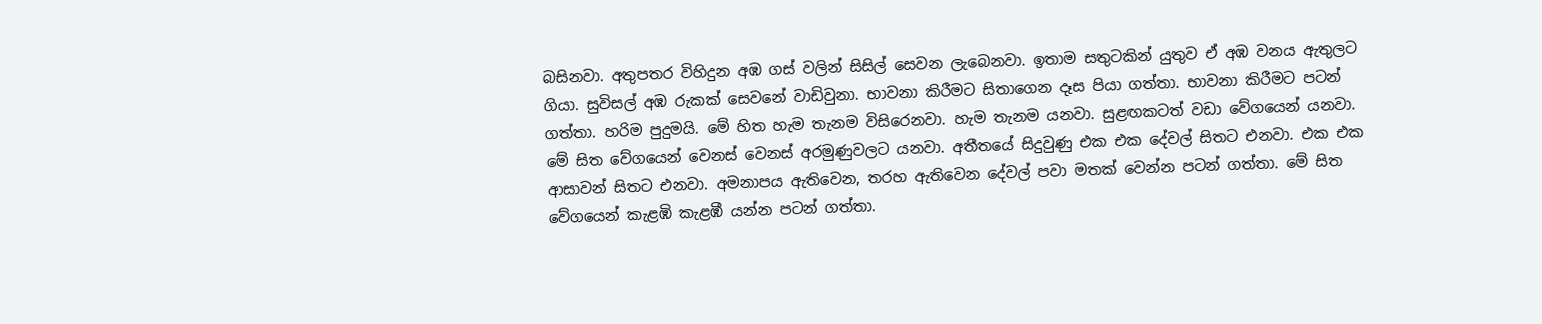බසිනවා. අතුපතර විහිදුන අඹ ගස් වලින් සිසිල් සෙවන ලැබෙනවා. ඉතාම සතුටකින් යුතුව ඒ අඹ වනය ඇතුලට ගියා. සුවිසල් අඹ රුකක් සෙවනේ වාඩිවුනා. භාවනා කිරීමට සිතාගෙන දෑස පියා ගත්තා. භාවනා කිරීමට පටන් ගත්තා. හරිම පුදුමයි. මේ හිත හැම තැනම විසිරෙනවා. හැම තැනම යනවා. සුළඟකටත් වඩා වේගයෙන් යනවා. මේ සිත වේගයෙන් වෙනස් වෙනස් අරමුණුවලට යනවා. අතීතයේ සිදුවුණු එක එක දේවල් සිතට එනවා. එක එක ආසාවන් සිතට එනවා. අමනාපය ඇතිවෙන, තරහ ඇතිවෙන දේවල් පවා මතක් වෙන්න පටන් ගත්තා. මේ සිත වේගයෙන් කැළඹි කැළඹී යන්න පටන් ගත්තා.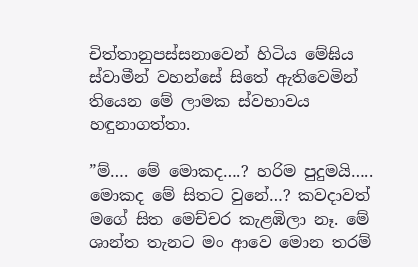චිත්තානුපස්සනාවෙන් හිටිය මේඝිය ස්වාමීන් වහන්සේ සිතේ ඇතිවෙමින් තියෙන මේ ලාමක ස්වභාවය හඳුනාගත්තා.

”ම්…. මේ මොකද….? හරිම පුදුමයි….. මොකද මේ සිතට වුනේ…? කවදාවත් මගේ සිත මෙච්චර කැළඹිලා නෑ. මේ ශාන්ත තැනට මං ආවෙ මොන තරම්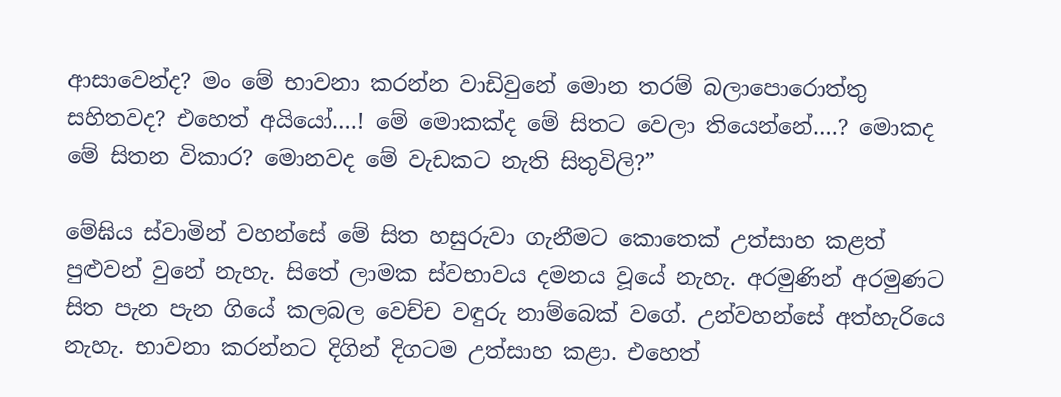ආසාවෙන්ද? මං මේ භාවනා කරන්න වාඩිවුනේ මොන තරම් බලාපොරොත්තු සහිතවද? එහෙත් අයියෝ….! මේ මොකක්ද මේ සිතට වෙලා තියෙන්නේ….? මොකද මේ සිතන විකාර? මොනවද මේ වැඩකට නැති සිතුවිලි?”

මේඝිය ස්වාමින් වහන්සේ මේ සිත හසුරුවා ගැනීමට කොතෙක් උත්සාහ කළත් පුළුවන් වුනේ නැහැ. සිතේ ලාමක ස්වභාවය දමනය වූයේ නැහැ. අරමුණින් අරමුණට සිත පැන පැන ගියේ කලබල වෙච්ච වඳුරු නාම්බෙක් වගේ. උන්වහන්සේ අත්හැරියෙ නැහැ. භාවනා කරන්නට දිගින් දිගටම උත්සාහ කළා. එහෙත්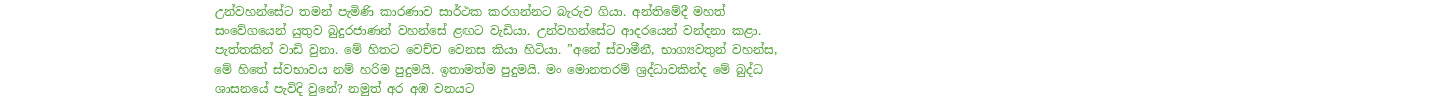උන්වහන්සේට තමන් පැමිණි කාරණාව සාර්ථක කරගන්නට බැරුව ගියා. අන්තිමේදී මහත් සංවේගයෙන් යුතුව බුදුරජාණන් වහන්සේ ළඟට වැඩියා. උන්වහන්සේට ආදරයෙන් වන්දනා කළා. පැත්තකින් වාඩි වුනා. මේ හිතට වෙච්ච වෙනස කියා හිටියා. ”අනේ ස්වාමීනී, භාග්‍යවතුන් වහන්ස, මේ හිතේ ස්වභාවය නම් හරිම පුදුමයි. ඉතාමත්ම පුදුමයි. මං මොනතරම් ශ්‍රද්ධාවකින්ද මේ බුද්ධ ශාසනයේ පැවිදි වුනේ? නමුත් අර අඹ වනයට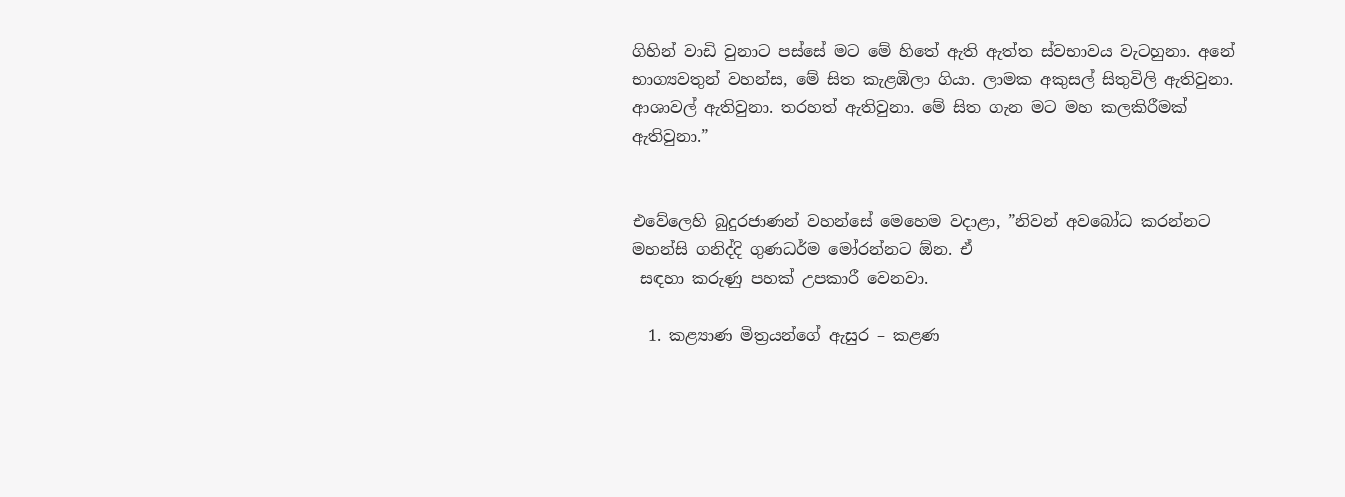ගිහින් වාඩි වුනාට පස්සේ මට මේ හිතේ ඇති ඇත්ත ස්වභාවය වැටහුනා. අනේ භාග්‍යවතුන් වහන්ස, මේ සිත කැළඹිලා ගියා. ලාමක අකුසල් සිතුවිලි ඇතිවුනා. ආශාවල් ඇතිවුනා. තරහත් ඇතිවුනා. මේ සිත ගැන මට මහ කලකිරීමක් ඇතිවුනා.”


එවේලෙහි බුදුරජාණන් වහන්සේ මෙහෙම වදාළා, ”නිවන් අවබෝධ කරන්නට මහන්සි ගනිද්දි ගුණධර්ම මෝරන්නට ඕන. ඒ
 සඳහා කරුණු පහක් උපකාරී වෙනවා.

  1. කළ්‍යාණ මිත්‍රයන්ගේ ඇසුර – කළණ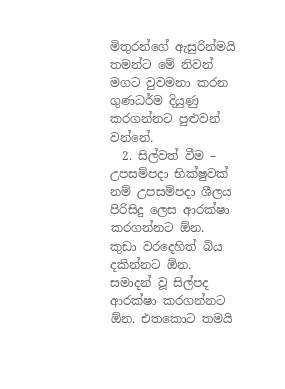මිතුරන්ගේ ඇසුරින්මයි තමන්ට මේ නිවන් මගට වුවමනා කරන ගුණධර්ම දියුණු කරගන්නට පුළුවන් වන්නේ.
  2. සිල්වත් වීම – උපසම්පදා භික්ෂුවක් නම් උපසම්පදා ශීලය පිරිසිදු ලෙස ආරක්ෂා කරගන්නට ඕන. කුඩා වරදෙහිත් බිය දකින්නට ඕන. සමාදන් වූ සිල්පද ආරක්ෂා කරගන්නට ඕන. එතකොට තමයි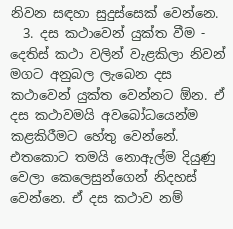නිවන සඳහා සුදුස්සෙක් වෙන්නෙ.
  3. දස කථාවෙන් යුක්ත වීම - දෙතිස් කථා වලින් වැළකිලා නිවන් මගට අනුබල ලැබෙන දස කථාවෙන් යුක්ත වෙන්නට ඕන. ඒ දස කථාවමයි අවබෝධයෙන්ම කළකිරීමට හේතු වෙන්නේ. එතකොට තමයි නොඇල්ම දියුණු වෙලා කෙලෙසුන්ගෙන් නිදහස් වෙන්නෙ. ඒ දස කථාව නම්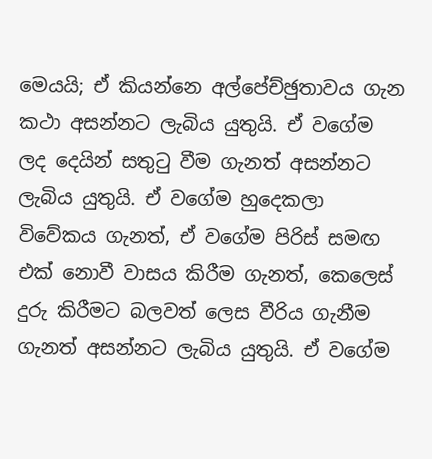මෙයයි; ඒ කියන්නෙ අල්පේච්ඡුතාවය ගැන කථා අසන්නට ලැබිය යුතුයි. ඒ වගේම ලද දෙයින් සතුටු වීම ගැනත් අසන්නට ලැබිය යුතුයි. ඒ වගේම හුදෙකලා විවේකය ගැනත්, ඒ වගේම පිරිස් සමඟ එක් නොවී වාසය කිරීම ගැනත්, කෙලෙස් දුරු කිරීමට බලවත් ලෙස වීරිය ගැනීම ගැනත් අසන්නට ලැබිය යුතුයි. ඒ වගේම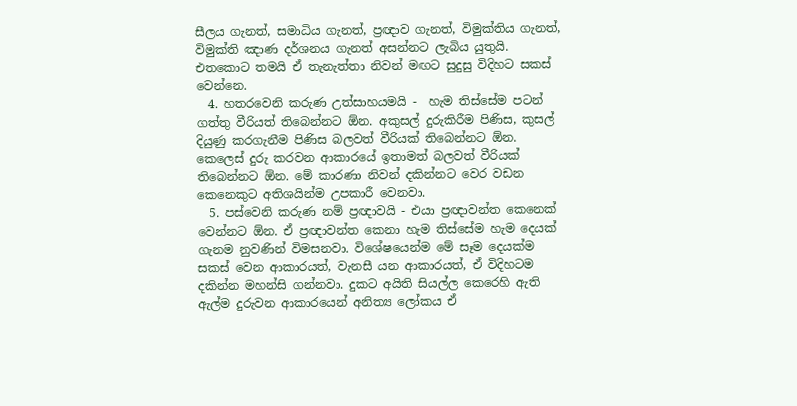සීලය ගැනත්, සමාධිය ගැනත්, ප්‍රඥාව ගැනත්, විමුක්තිය ගැනත්, විමුක්ති ඤාණ දර්ශනය ගැනත් අසන්නට ලැබිය යුතුයි. එතකොට තමයි ඒ තැනැත්තා නිවන් මඟට සුදුසු විදිහට සකස් වෙන්නෙ.
  4. හතරවෙනි කරුණ උත්සාහයමයි -  හැම තිස්සේම පටන් ගත්තු වීරියත් තිබෙන්නට ඕන. අකුසල් දුරුකිරීම පිණිස, කුසල් දියුණු කරගැනීම පිණිස බලවත් වීරියක් තිබෙන්නට ඕන. කෙලෙස් දුරු කරවන ආකාරයේ ඉතාමත් බලවත් වීරියක් තිබෙන්නට ඕන. මේ කාරණා නිවන් දකින්නට වෙර වඩන කෙනෙකුට අතිශයින්ම උපකාරී වෙනවා.
  5. පස්වෙනි කරුණ නම් ප්‍රඥාවයි - එයා ප්‍රඥාවන්ත කෙනෙක් වෙන්නට ඕන. ඒ ප්‍රඥාවන්ත කෙනා හැම තිස්සේම හැම දෙයක් ගැනම නුවණින් විමසනවා. විශේෂයෙන්ම මේ සෑම දෙයක්ම සකස් වෙන ආකාරයත්, වැනසී යන ආකාරයත්, ඒ විදිහටම දකින්න මහන්සි ගන්නවා. දුකට අයිති සියල්ල කෙරෙහි ඇති ඇල්ම දුරුවන ආකාරයෙන් අනිත්‍ය ලෝකය ඒ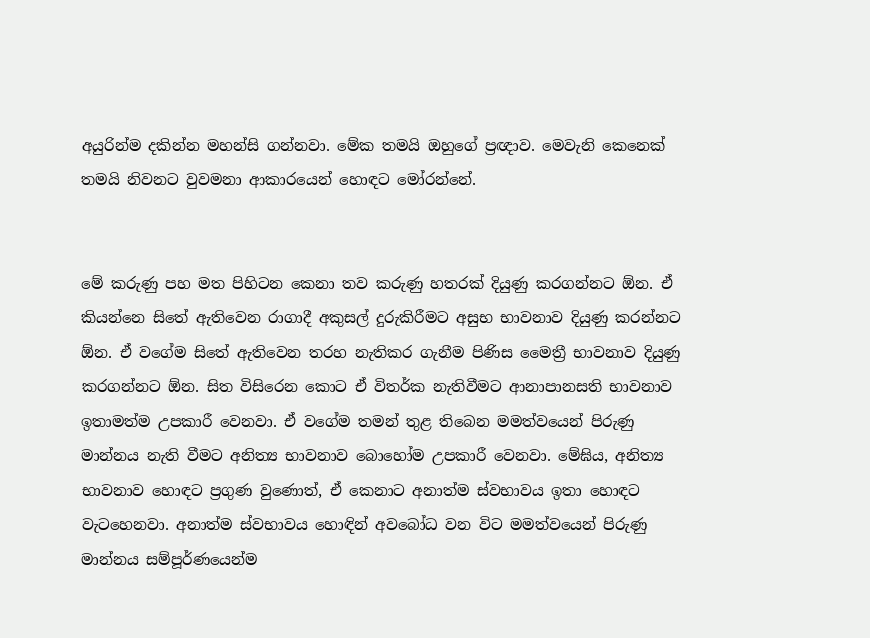අයුරින්ම දකින්න මහන්සි ගන්නවා. මේක තමයි ඔහුගේ ප්‍රඥාව. මෙවැනි කෙනෙක් තමයි නිවනට වුවමනා ආකාරයෙන් හොඳට මෝරන්නේ.


මේ කරුණු පහ මත පිහිටන කෙනා තව කරුණු හතරක් දියුණු කරගන්නට ඕන. ඒ කියන්නෙ සිතේ ඇතිවෙන රාගාදී අකුසල් දුරුකිරීමට අසුභ භාවනාව දියුණු කරන්නට ඕන. ඒ වගේම සිතේ ඇතිවෙන තරහ නැතිකර ගැනීම පිණිස මෛත්‍රී භාවනාව දියුණු කරගන්නට ඕන. සිත විසිරෙන කොට ඒ විතර්ක නැතිවීමට ආනාපානසති භාවනාව ඉතාමත්ම උපකාරී වෙනවා. ඒ වගේම තමන් තුළ තිබෙන මමත්වයෙන් පිරුණු මාන්නය නැති වීමට අනිත්‍ය භාවනාව බොහෝම උපකාරී වෙනවා. මේඝිය, අනිත්‍ය භාවනාව හොඳට ප්‍රගුණ වුණොත්, ඒ කෙනාට අනාත්ම ස්වභාවය ඉතා හොඳට වැටහෙනවා. අනාත්ම ස්වභාවය හොඳින් අවබෝධ වන විට මමත්වයෙන් පිරුණු මාන්නය සම්පූර්ණයෙන්ම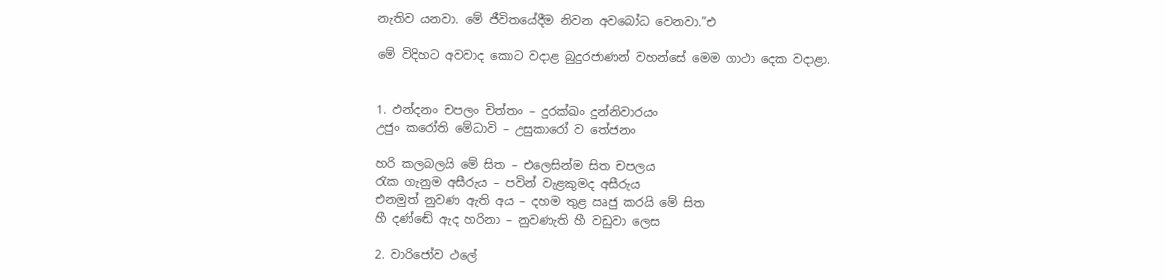නැතිව යනවා. මේ ජීවිතයේදීම නිවන අවබෝධ වෙනවා.”එ

මේ විදිහට අවවාද කොට වදාළ බුදුරජාණන් වහන්සේ මෙම ගාථා දෙක වදාළා.


1. ඵන්දනං චපලං චිත්තං – දුරක්ඛං දුන්නිවාරයං
උජුං කරෝති මේධාවි – උසුකාරෝ ව තේජනං

හරි කලබලයි මේ සිත – එලෙසින්ම සිත චපලය
රැක ගැනුම අසීරුය – පවින් වැළකුමද අසීරුය
එනමුත් නුවණ ඇති අය – දහම තුළ ඍජු කරයි මේ සිත
හී දණ්ඬේ ඇද හරිනා – නුවණැති හී වඩුවා ලෙස

2. වාරිජෝව ථලේ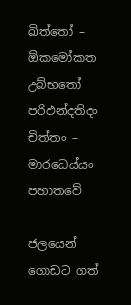ඛිත්තෝ – ඕකමෝකත උබ්භතෝ
පරිඵන්දතිදං චිත්තං – මාරධෙය්යං පහාතවේ

ජලයෙන් ගොඩට ගත්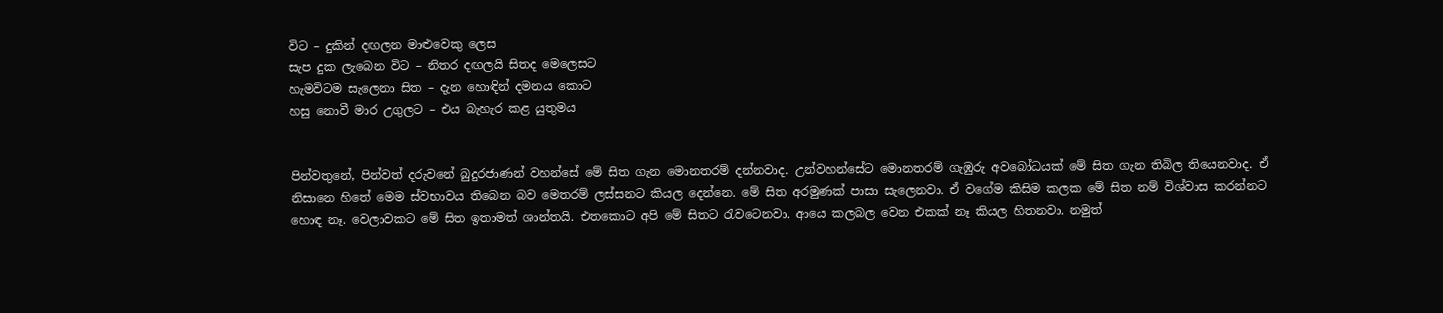විට – දුකින් දඟලන මාළුවෙකු ලෙස
සැප දුක ලැබෙන විට – නිතර දඟලයි සිතද මෙලෙසට
හැමවිටම සැලෙනා සිත – දැන හොඳින් දමනය කොට
හසු නොවී මාර උගුලට – එය බැහැර කළ යුතුමය


පින්වතුනේ, පින්වත් දරුවනේ බුදුරජාණන් වහන්සේ මේ සිත ගැන මොනතරම් දන්නවාද. උන්වහන්සේට මොනතරම් ගැඹුරු අවබෝධයක් මේ සිත ගැන තිබිල තියෙනවාද. ඒ නිසානෙ හිතේ මෙම ස්වභාවය තිබෙන බව මෙතරම් ලස්සනට කියල දෙන්නෙ. මේ සිත අරමුණක් පාසා සැලෙනවා. ඒ වගේම කිසිම කලක මේ සිත නම් විශ්වාස කරන්නට හොඳ නෑ. වෙලාවකට මේ සිත ඉතාමත් ශාන්තයි. එතකොට අපි මේ සිතට රැවටෙනවා. ආයෙ කලබල වෙන එකක් නෑ කියල හිතනවා. නමුත්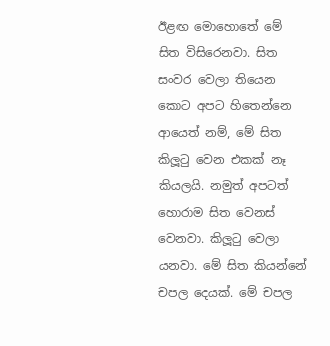ඊළඟ මොහොතේ මේ සිත විසිරෙනවා. සිත සංවර වෙලා තියෙන කොට අපට හිතෙන්නෙ ආයෙත් නම්, මේ සිත කිලූටු වෙන එකක් නෑ කියලයි. නමුත් අපටත් හොරාම සිත වෙනස් වෙනවා. කිලූටු වෙලා යනවා. මේ සිත කියන්නේ චපල දෙයක්. මේ චපල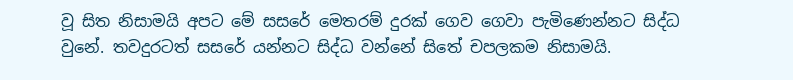වූ සිත නිසාමයි අපට මේ සසරේ මෙතරම් දුරක් ගෙව ගෙවා පැමිණෙන්නට සිද්ධ වුනේ. තවදුරටත් සසරේ යන්නට සිද්ධ වන්නේ සිතේ චපලකම නිසාමයි.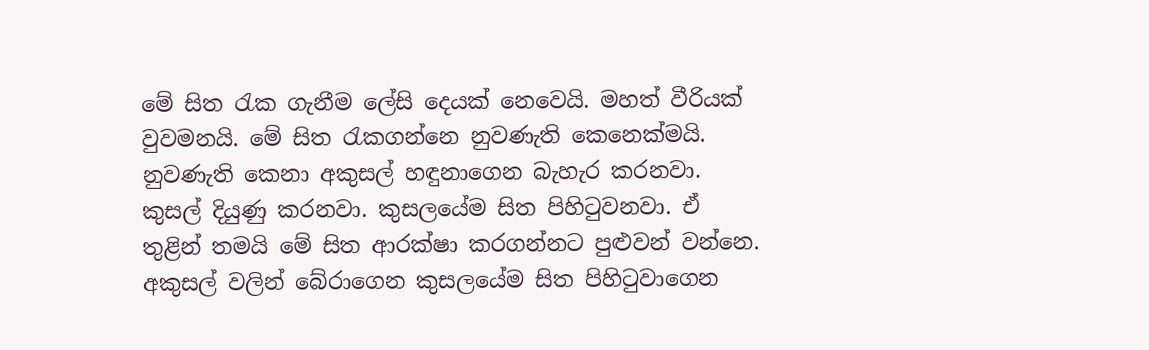මේ සිත රැක ගැනීම ලේසි දෙයක් නෙවෙයි. මහත් වීරියක් වුවමනයි. මේ සිත රැකගන්නෙ නුවණැති කෙනෙක්මයි. නුවණැති කෙනා අකුසල් හඳුනාගෙන බැහැර කරනවා. කුසල් දියුණු කරනවා. කුසලයේම සිත පිහිටුවනවා. ඒ තුළින් තමයි මේ සිත ආරක්ෂා කරගන්නට පුළුවන් වන්නෙ. අකුසල් වලින් බේරාගෙන කුසලයේම සිත පිහිටුවාගෙන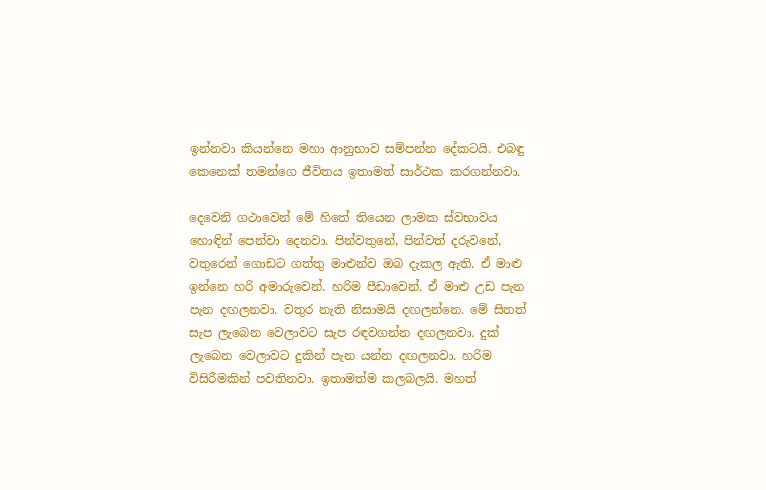ඉන්නවා කියන්නෙ මහා ආනුභාව සම්පන්න දේකටයි. එබඳු කෙනෙක් තමන්ගෙ ජීවිතය ඉතාමත් සාර්ථක කරගන්නවා.

දෙවෙනි ගථාවෙන් මේ හිතේ තියෙන ලාමක ස්වභාවය හොඳින් පෙන්වා දෙනවා. පින්වතුනේ, පින්වත් දරුවනේ, වතුරෙන් ගොඩට ගත්තු මාළුන්ව ඔබ දැකල ඇති. ඒ මාළු ඉන්නෙ හරි අමාරුවෙන්. හරිම පීඩාවෙන්. ඒ මාළු උඩ පැන පැන දඟලනවා. වතුර නැති නිසාමයි දඟලන්නෙ. මේ සිතත් සැප ලැබෙන වෙලාවට සැප රඳවගන්න දඟලනවා. දුක් ලැබෙන වෙලාවට දුකින් පැන යන්න දඟලනවා. හරිම විසිරීමකින් පවතිනවා. ඉතාමත්ම කලබලයි. මහත්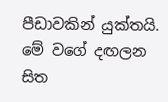පීඩාවකින් යුක්තයි. මේ වගේ දඟලන සිත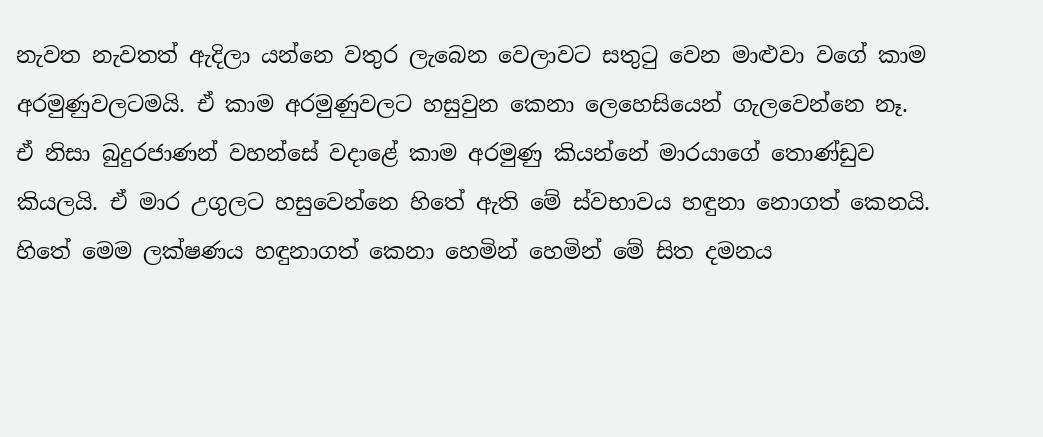නැවත නැවතත් ඇදිලා යන්නෙ වතුර ලැබෙන වෙලාවට සතුටු වෙන මාළුවා වගේ කාම අරමුණුවලටමයි. ඒ කාම අරමුණුවලට හසුවුන කෙනා ලෙහෙසියෙන් ගැලවෙන්නෙ නෑ. ඒ නිසා බුදුරජාණන් වහන්සේ වදාළේ කාම අරමුණු කියන්නේ මාරයාගේ තොණ්ඩුව කියලයි. ඒ මාර උගුලට හසුවෙන්නෙ හිතේ ඇති මේ ස්වභාවය හඳුනා නොගත් කෙනයි. හිතේ මෙම ලක්ෂණය හඳුනාගත් කෙනා හෙමින් හෙමින් මේ සිත දමනය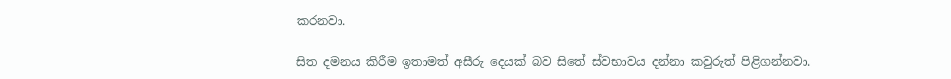කරනවා.

සිත දමනය කිරීම ඉතාමත් අසීරු දෙයක් බව සිතේ ස්වභාවය දන්නා කවුරුත් පිළිගන්නවා.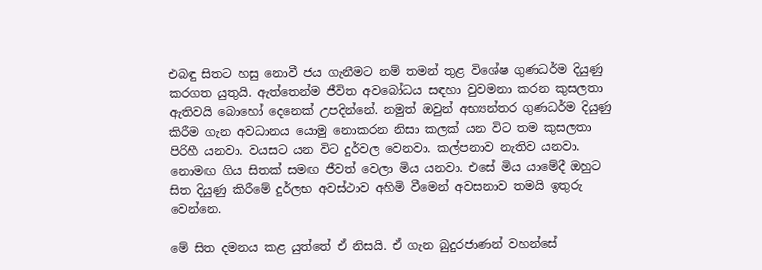එබඳු සිතට හසු නොවී ජය ගැනීමට නම් තමන් තුළ විශේෂ ගුණධර්ම දියුණු කරගත යුතුයි. ඇත්තෙන්ම ජීවිත අවබෝධය සඳහා වුවමනා කරන කුසලතා ඇතිවයි බොහෝ දෙනෙක් උපදින්නේ. නමුත් ඔවුන් අභ්‍යන්තර ගුණධර්ම දියුණු කිරීම ගැන අවධානය යොමු නොකරන නිසා කලක් යන විට තම කුසලතා පිරිහී යනවා. වයසට යන විට දුර්වල වෙනවා. කල්පනාව නැතිව යනවා. නොමඟ ගිය සිතක් සමඟ ජීවත් වෙලා මිය යනවා. එසේ මිය යාමේදී ඔහුට සිත දියුණු කිරීමේ දුර්ලභ අවස්ථාව අහිමි වීමෙන් අවසනාව තමයි ඉතුරු වෙන්නෙ.

මේ සිත දමනය කළ යුත්තේ ඒ නිසයි. ඒ ගැන බුදුරජාණන් වහන්සේ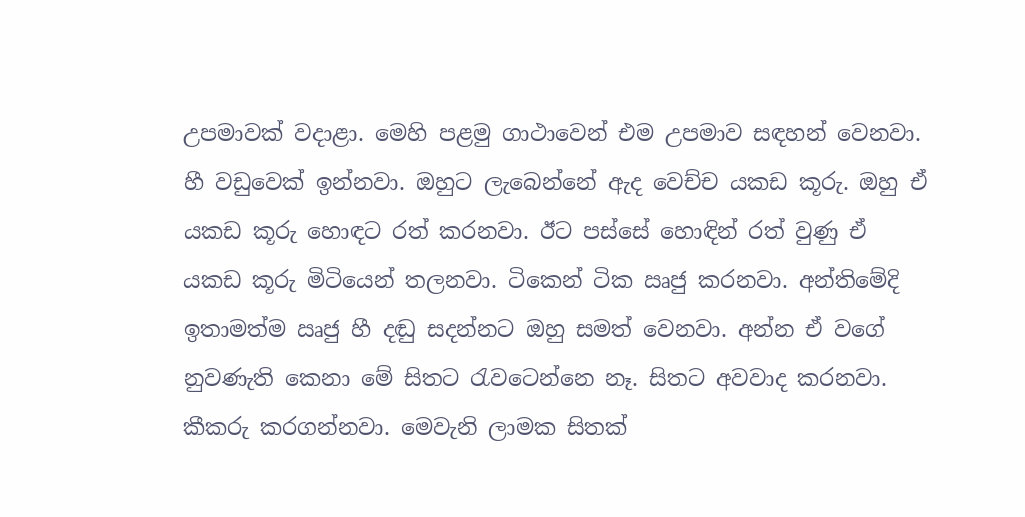උපමාවක් වදාළා. මෙහි පළමු ගාථාවෙන් එම උපමාව සඳහන් වෙනවා. හී වඩුවෙක් ඉන්නවා. ඔහුට ලැබෙන්නේ ඇද වෙච්ච යකඩ කූරු. ඔහු ඒ යකඩ කූරු හොඳට රත් කරනවා. ඊට පස්සේ හොඳින් රත් වුණු ඒ යකඩ කූරු මිටියෙන් තලනවා. ටිකෙන් ටික ඍජු කරනවා. අන්තිමේදි ඉතාමත්ම ඍජු හී දඬු සදන්නට ඔහු සමත් වෙනවා. අන්න ඒ වගේ නුවණැති කෙනා මේ සිතට රැවටෙන්නෙ නෑ. සිතට අවවාද කරනවා. කීකරු කරගන්නවා. මෙවැනි ලාමක සිතක්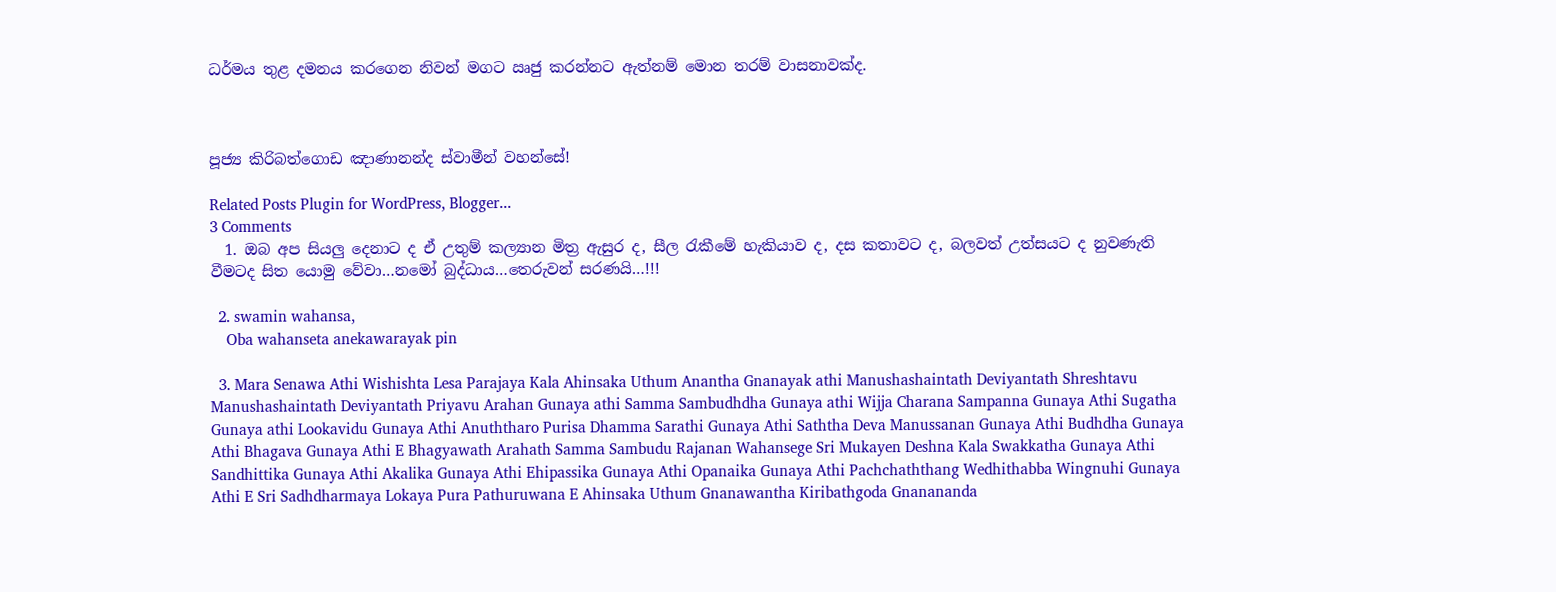ධර්මය තුළ දමනය කරගෙන නිවන් මගට ඍජු කරන්නට ඇත්නම් මොන තරම් වාසනාවක්ද.



පූජ්‍ය කිරිබත්ගොඩ ඤාණානන්ද ස්වාමීන් වහන්සේ!

Related Posts Plugin for WordPress, Blogger...
3 Comments
  1. ඔබ අප සියලු දෙනාට ද ඒ උතුම් කල්‍යාන මිත්‍ර ඇසුර ද, සීල රැකීමේ හැකියාව ද, දස කතාවට ද, බලවත් උත්සයට ද නුවණැති වීමටද සිත යොමු වේවා…නමෝ බුද්ධාය…තෙරුවන් සරණයි…!!!

  2. swamin wahansa,
    Oba wahanseta anekawarayak pin

  3. Mara Senawa Athi Wishishta Lesa Parajaya Kala Ahinsaka Uthum Anantha Gnanayak athi Manushashaintath Deviyantath Shreshtavu Manushashaintath Deviyantath Priyavu Arahan Gunaya athi Samma Sambudhdha Gunaya athi Wijja Charana Sampanna Gunaya Athi Sugatha Gunaya athi Lookavidu Gunaya Athi Anuththaro Purisa Dhamma Sarathi Gunaya Athi Saththa Deva Manussanan Gunaya Athi Budhdha Gunaya Athi Bhagava Gunaya Athi E Bhagyawath Arahath Samma Sambudu Rajanan Wahansege Sri Mukayen Deshna Kala Swakkatha Gunaya Athi Sandhittika Gunaya Athi Akalika Gunaya Athi Ehipassika Gunaya Athi Opanaika Gunaya Athi Pachchaththang Wedhithabba Wingnuhi Gunaya Athi E Sri Sadhdharmaya Lokaya Pura Pathuruwana E Ahinsaka Uthum Gnanawantha Kiribathgoda Gnanananda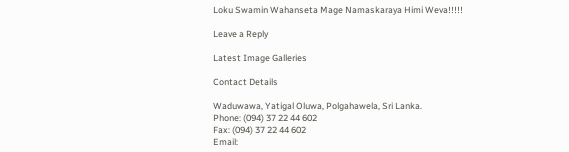Loku Swamin Wahanseta Mage Namaskaraya Himi Weva!!!!!

Leave a Reply

Latest Image Galleries

Contact Details

Waduwawa, Yatigal Oluwa, Polgahawela, Sri Lanka.
Phone: (094) 37 22 44 602
Fax: (094) 37 22 44 602
Email: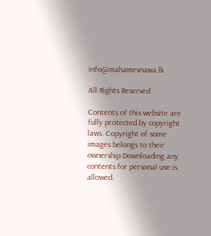info@mahamevnawa.lk

All Rights Reserved

Contents of this website are fully protected by copyright laws. Copyright of some images belongs to their ownership.Downloading any contents for personal use is allowed.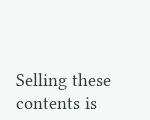Selling these contents is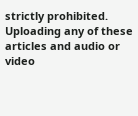strictly prohibited. Uploading any of these articles and audio or video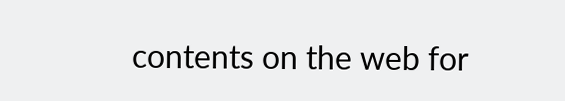contents on the web for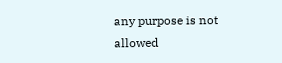any purpose is not allowed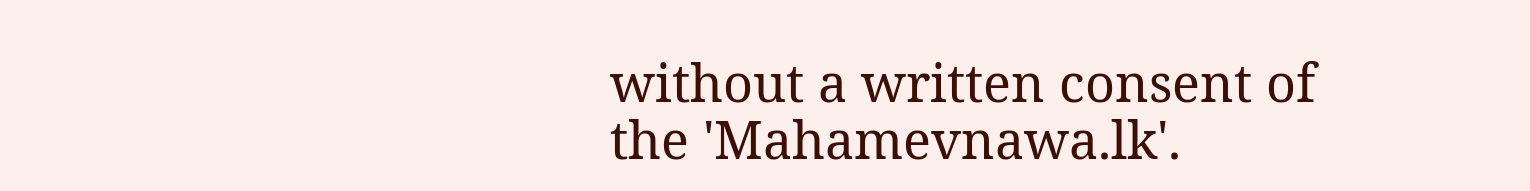without a written consent of the 'Mahamevnawa.lk'.